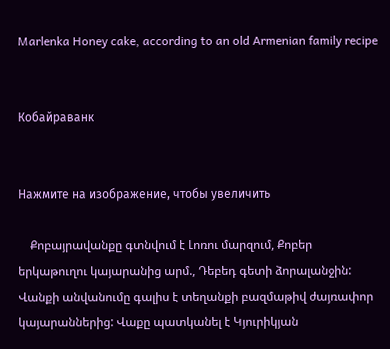Marlenka Honey cake, according to an old Armenian family recipe


Кобайраванк


Нажмите на изображение, чтобы увеличить

    Քոբայրավանքը գտնվում է Լոռու մարզում, Քոբեր երկաթուղու կայարանից արմ., Դեբեդ գետի ձորալանջին: Վանքի անվանումը գալիս է տեղանքի բազմաթիվ ժայռափոր կայարաններից: Վաքը պատկանել է Կյուրիկյան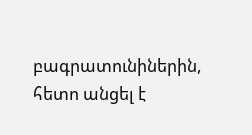բագրատունիներին, հետո անցել է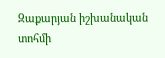Զաքարյան իշխանական տոհմի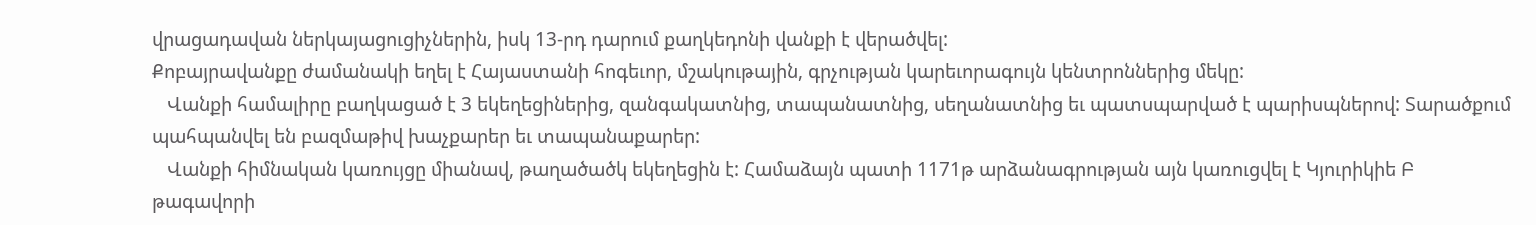վրացադավան ներկայացուցիչներին, իսկ 13-րդ դարում քաղկեդոնի վանքի է վերածվել:
Քոբայրավանքը ժամանակի եղել է Հայաստանի հոգեւոր, մշակութային, գրչության կարեւորագույն կենտրոններից մեկը:
   Վանքի համալիրը բաղկացած է 3 եկեղեցիներից, զանգակատնից, տապանատնից, սեղանատնից եւ պատսպարված է պարիսպներով: Տարածքում պահպանվել են բազմաթիվ խաչքարեր եւ տապանաքարեր:
   Վանքի հիմնական կառույցը միանավ, թաղածածկ եկեղեցին է: Համաձայն պատի 1171թ արձանագրության այն կառուցվել է Կյուրիկիե Բ թագավորի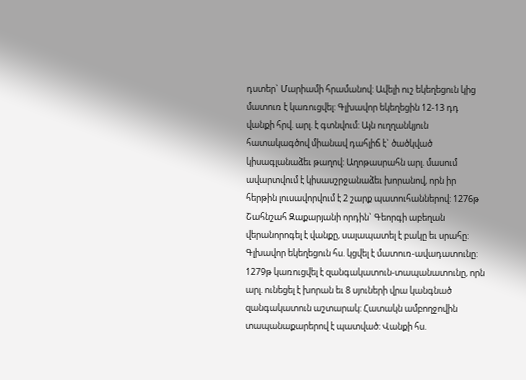դստեր` Մարիամի հրամանով: Ավելի ուշ եկեղեցուն կից մատուռ է կառուցվել: Գլխավոր եկեղեցին 12-13 դդ վանքի հրվ. արլ. է գտնվում: Այն ուղղանկյուն հատակագծով միանավ դահլիճ է` ծածկված կիսագլանաձեւ թաղով: Աղոթասրահն արլ. մասում ավարտվում է կիսասշրջանաձեւ խորանով, որն իր հերթին լուսավորվում է 2 շարք պատուհաններով: 1276թ Շահնշահ Զաքարյանի որդին` Գեորգի աբեղան վերանորոգել է վանքը, սալապատել է բակը եւ սրահը: Գլխավոր եկեղեցուն հս. կցվել է մատուռ-ավադատունը: 1279թ կառուցվել է զանգակատուն-տապանատունը, որն արլ. ունեցել է խորան եւ 8 սյուների վրա կանգնած զանգակատուն աշտարակ: Հատակն ամբողջովին տապանաքարերով է պատված: Վանքի հս.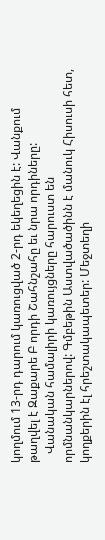կողմում 13-րդ դարում կառուցված 2-րդ եկեղեցին է: Վանքում թաղվել է Զաքարե Բ որդի Շահնշահը եւ նրա որդիները:
   Վանական համալիրի կառույցները հարուստ են որմնանկարներով: Գմբեթին Աստվածածինն է մանուկ Հիսուսի հետ, կողքերին էլ հրեշտակապետեր: Մեջտեղի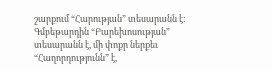շարքում “Հարության” տեսարանն է: Գմբեթարդին “Բարեխոսության” տեսարանն է, մի փոքր ներքեւ “Հաղորդությունն” է,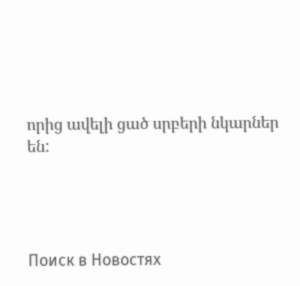որից ավելի ցած սրբերի նկարներ են:




Поиск в Новостях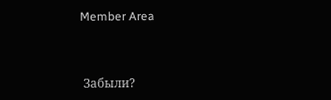Member Area



 Забыли?